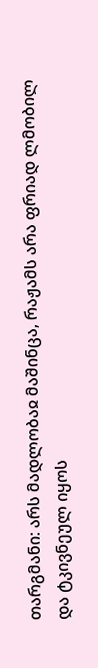თარგმანი: არს მადლობაჲ მაშინცა, რაჟამს არა ფრიად ლმობილ და ტკივნეულ იყოს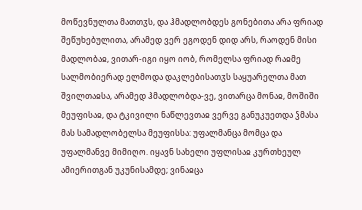მოწევნულთა მათთჳს, და ჰმადლობდეს გონებითა არა ფრიად შეწუხებულითა, არამედ ვერ ეგოდენ დიდ არს, რაოდენ მისი მადლობაჲ, ვითარ-იგი იყო იობ, რომელსა ფრიად რაჲმე სალმობიერად ელმოდა დაკლებისათჳს საყუარელთა მათ შვილთაჲსა, არამედ ჰმადლობდა-ვე, ვითარცა მონაჲ, მოშიში მეუფისაჲ, და ტკივილი ნაწლევთაჲ ვერვე განუკუეთდა ჴმასა მას სამადლობელსა მეუფისსა: უფალმანცა მომცა და უფალმანვე მიმიღო. იყავნ სახელი უფლისაჲ კურთხეულ ამიერითგან უკუნისამდე; ვინაჲცა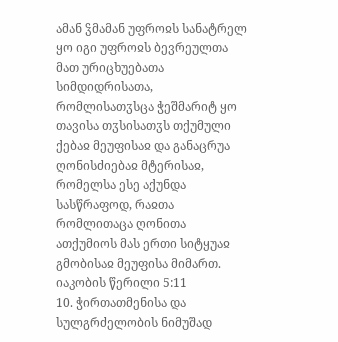ამან ჴმამან უფროჲს სანატრელ ყო იგი უფროჲს ბევრეულთა მათ ურიცხუებათა სიმდიდრისათა, რომლისათჳსცა ჭეშმარიტ ყო თავისა თჳსისათჳს თქუმული ქებაჲ მეუფისაჲ და განაცრუა ღონისძიებაჲ მტერისაჲ, რომელსა ესე აქუნდა სასწრაფოდ, რაჲთა რომლითაცა ღონითა ათქუმიოს მას ერთი სიტყუაჲ გმობისაჲ მეუფისა მიმართ.
იაკობის წერილი 5:11
10. ჭირთათმენისა და სულგრძელობის ნიმუშად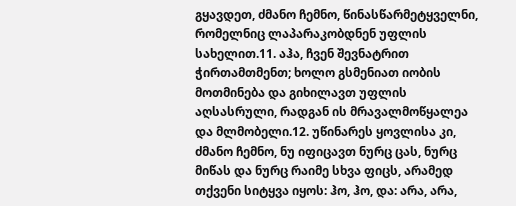გყავდეთ, ძმანო ჩემნო, წინასწარმეტყველნი, რომელნიც ლაპარაკობდნენ უფლის სახელით.11. აჰა, ჩვენ შევნატრით ჭირთამთმენთ; ხოლო გსმენიათ იობის მოთმინება და გიხილავთ უფლის აღსასრული, რადგან ის მრავალმოწყალეა და მლმობელი.12. უწინარეს ყოვლისა კი, ძმანო ჩემნო, ნუ იფიცავთ ნურც ცას, ნურც მიწას და ნურც რაიმე სხვა ფიცს, არამედ თქვენი სიტყვა იყოს: ჰო, ჰო, და: არა, არა,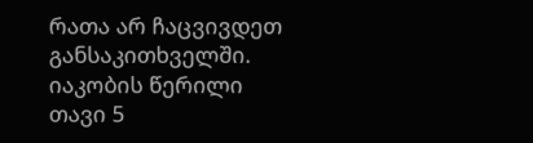რათა არ ჩაცვივდეთ განსაკითხველში.
იაკობის წერილი თავი 5